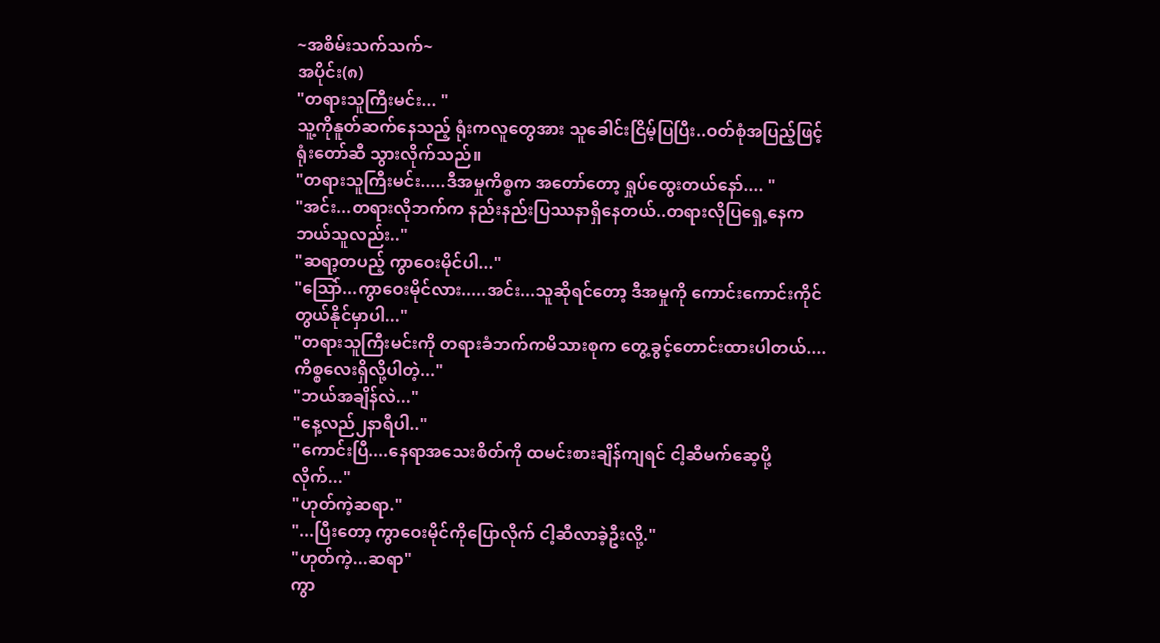~အစိမ်းသက်သက်~
အပိုင်း(၈)
"တရားသူကြီးမင်း... "
သူ့ကိုနူတ်ဆက်နေသည့် ရုံးကလူတွေအား သူခေါင်းငြိမ့်ပြပြီး..ဝတ်စုံအပြည့်ဖြင့် ရုံးတော်ဆီ သွားလိုက်သည်။
"တရားသူကြီးမင်း.....ဒီအမှုကိစ္စက အတော်တော့ ရှုပ်ထွေးတယ်နော်.... "
"အင်း...တရားလိုဘက်က နည်းနည်းပြဿနာရှိနေတယ်..တရားလိုပြရှေ့နေကဘယ်သူလည်း.."
"ဆရာ့တပည့် ကွာဝေးမိုင်ပါ..."
"သြော်...ကွာဝေးမိုင်လား.....အင်း...သူဆိုရင်တော့ ဒီအမှုကို ကောင်းကောင်းကိုင်တွယ်နိုင်မှာပါ..."
"တရားသူကြီးမင်းကို တရားခံဘက်ကမိသားစုက တွေ့ခွင့်တောင်းထားပါတယ်....ကိစ္စလေးရှိလို့ပါတဲ့..."
"ဘယ်အချိန်လဲ..."
"နေ့လည်၂နာရီပါ.."
"ကောင်းပြီ....နေရာအသေးစိတ်ကို ထမင်းစားချိန်ကျရင် ငါ့ဆီမက်ဆေ့ပို့လိုက်..."
"ဟုတ်ကဲ့ဆရာ."
"...ပြီးတော့ ကွာဝေးမိုင်ကိုပြောလိုက် ငါ့ဆီလာခဲ့ဦးလို့."
"ဟုတ်ကဲ့...ဆရာ"
ကွာ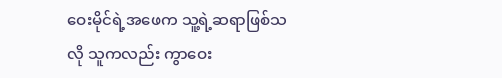ဝေးမိုင်ရဲ့အဖေက သူ့ရဲ့ဆရာဖြစ်သလို သူကလည်း ကွာဝေး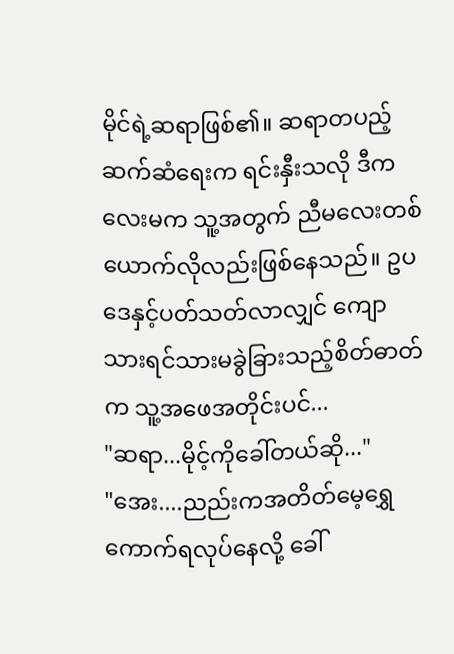မိုင်ရဲ့ဆရာဖြစ်၏။ ဆရာတပည့်ဆက်ဆံရေးက ရင်းနှီးသလို ဒီကလေးမက သူ့အတွက် ညီမလေးတစ်ယောက်လိုလည်းဖြစ်နေသည်။ ဥပဒေနှင့်ပတ်သတ်လာလျှင် ကျောသားရင်သားမခွဲခြားသည့်စိတ်ဓာတ်က သူ့အဖေအတိုင်းပင်...
"ဆရာ...မိုင့်ကိုခေါ်တယ်ဆို..."
"အေး....ညည်းကအတိတ်မေ့ရွှေကောက်ရလုပ်နေလို့ ခေါ်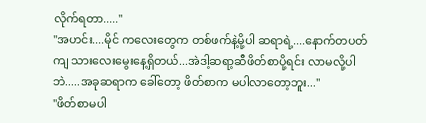လိုက်ရတာ....."
"အဟင်း....မိုင် ကလေးတွေက တစ်ဖက်နဲ့မို့ပါ ဆရာရဲ့....နောက်တပတ်ကျ သားလေးမွေးနေ့ရှိတယ်...အဲဒါ့ဆရာ့ဆီဖိတ်စာပို့ရင်း လာမလို့ပါဘဲ.....အခုဆရာက ခေါ်တော့ ဖိတ်စာက မပါလာတော့ဘူး..."
"ဖိတ်စာမပါ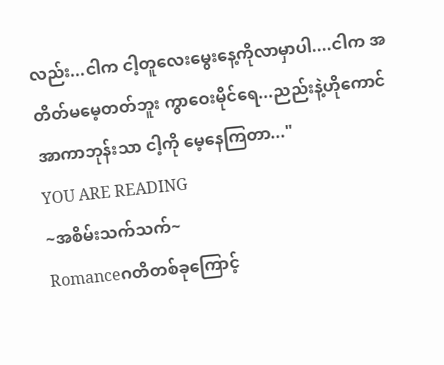လည်း...ငါက ငါ့တူလေးမွေးနေ့ကိုလာမှာပါ....ငါက အတိတ်မမေ့တတ်ဘူး ကွာဝေးမိုင်ရေ...ညည်းနဲ့ဟိုကောင်အာကာဘုန်းသာ ငါ့ကို မေ့နေကြတာ..."
YOU ARE READING
~အစိမ်းသက်သက်~
Romanceဂတိတစ်ခုကြောင့်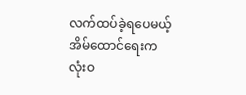လက်ထပ်ခဲ့ရပေမယ့် အိမ်ထောင်ရေးက လုံးဝ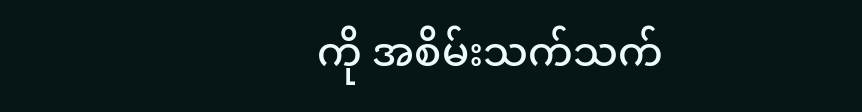ကို အစိမ်းသက်သက်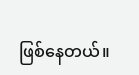ဖြစ်နေတယ်။